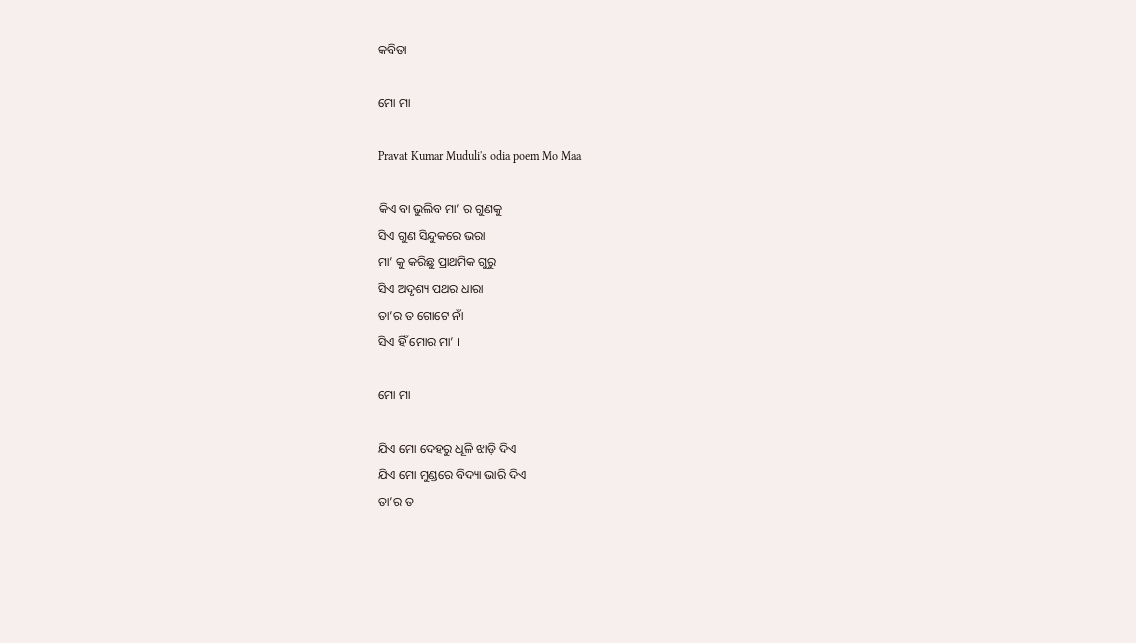କବିତା

ମୋ ମା

Pravat Kumar Muduli's odia poem Mo Maa

କିଏ ବା ଭୁଲିବ ମା’ ର ଗୁଣକୁ
ସିଏ ଗୁଣ ସିନ୍ଦୁକରେ ଭରା
ମା’ କୁ କରିଛୁ ପ୍ରାଥମିକ ଗୁରୁ
ସିଏ ଅଦୃଶ୍ୟ ପଥର ଧାରା
ତା’ର ତ ଗୋଟେ ନାଁ
ସିଏ ହିଁ ମୋର ମା’ ।

ମୋ ମା

ଯିଏ ମୋ ଦେହରୁ ଧୂଳି ଝାଡ଼ି ଦିଏ
ଯିଏ ମୋ ମୁଣ୍ଡରେ ବିଦ୍ୟା ଭାରି ଦିଏ
ତା’ର ତ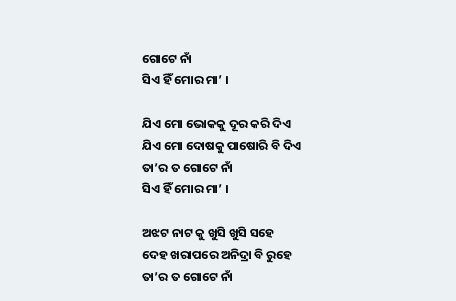ଗୋଟେ ନାଁ
ସିଏ ହିଁ ମୋର ମା’ ।

ଯିଏ ମୋ ଭୋକକୁ ଦୂର କରି ଦିଏ
ଯିଏ ମୋ ଦୋଷକୁ ପାଷୋରି ବି ଦିଏ
ତା’ର ତ ଗୋଟେ ନାଁ
ସିଏ ହିଁ ମୋର ମା’ ।

ଅଝଟ ନାଟ କୁ ଖୁସି ଖୁସି ସହେ
ଦେହ ଖରାପରେ ଅନିଦ୍ରା ବି ରୁହେ
ତା’ର ତ ଗୋଟେ ନାଁ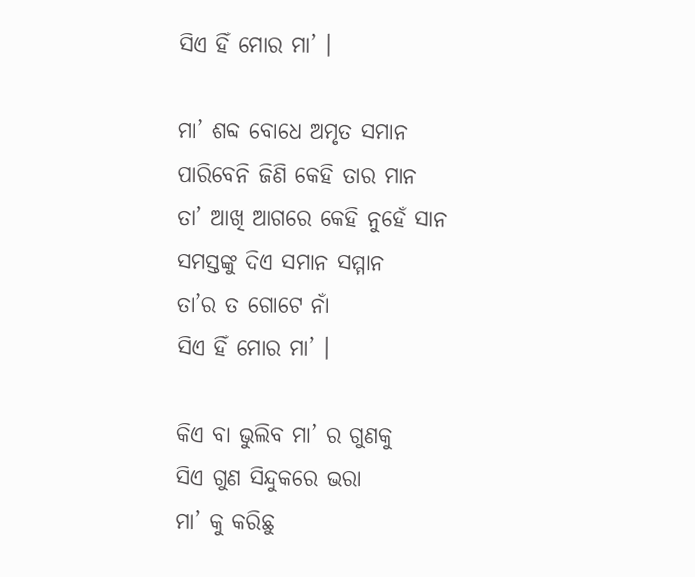ସିଏ ହିଁ ମୋର ମା’ ।

ମା’ ଶବ୍ଦ ବୋଧେ ଅମୃତ ସମାନ
ପାରିବେନି ଜିଣି କେହି ତାର ମାନ
ତା’ ଆଖି ଆଗରେ କେହି ନୁହେଁ ସାନ
ସମସ୍ତଙ୍କୁ ଦିଏ ସମାନ ସମ୍ମାନ
ତା’ର ତ ଗୋଟେ ନାଁ
ସିଏ ହିଁ ମୋର ମା’ ।

କିଏ ବା ଭୁଲିବ ମା’ ର ଗୁଣକୁ
ସିଏ ଗୁଣ ସିନ୍ଦୁକରେ ଭରା
ମା’ କୁ କରିଛୁ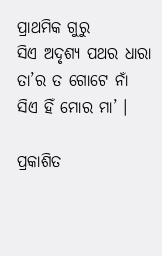ପ୍ରାଥମିକ ଗୁରୁ
ସିଏ ଅଦୃଶ୍ୟ ପଥର ଧାରା
ତା’ର ତ ଗୋଟେ ନାଁ
ସିଏ ହିଁ ମୋର ମା’ ।

ପ୍ରକାଶିତ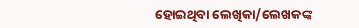ହୋଇଥିବା ଲେଖିକା/ଲେଖକଙ୍କ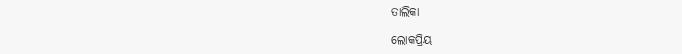ତାଲିକା

ଲୋକପ୍ରିୟ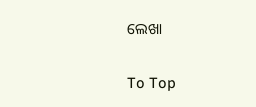ଲେଖା

To Top